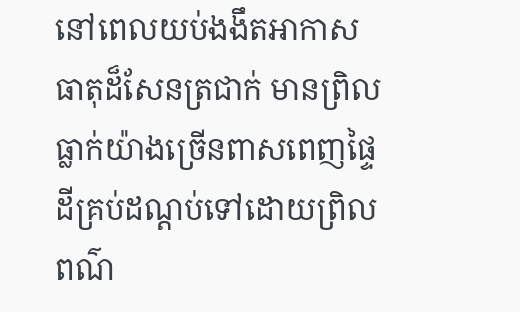នៅពេលយប់ងងឹតអាកាសធាតុដ៏សែនត្រជាក់ មានព្រិលធ្លាក់យ៉ាងច្រើនពាសពេញផ្ទៃដីគ្រប់ដណ្តប់ទៅដោយព្រិលពណ៌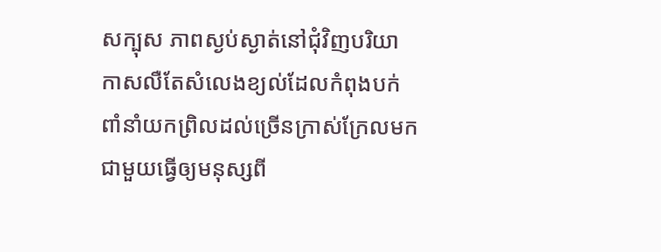សក្បុស ភាពស្ងប់ស្ងាត់នៅជុំវិញបរិយាកាសលឺតែសំលេងខ្យល់ដែលកំពុងបក់ពាំនាំយកព្រិលដល់ច្រើនក្រាស់ក្រែលមកជាមួយធ្វើឲ្យមនុស្សពី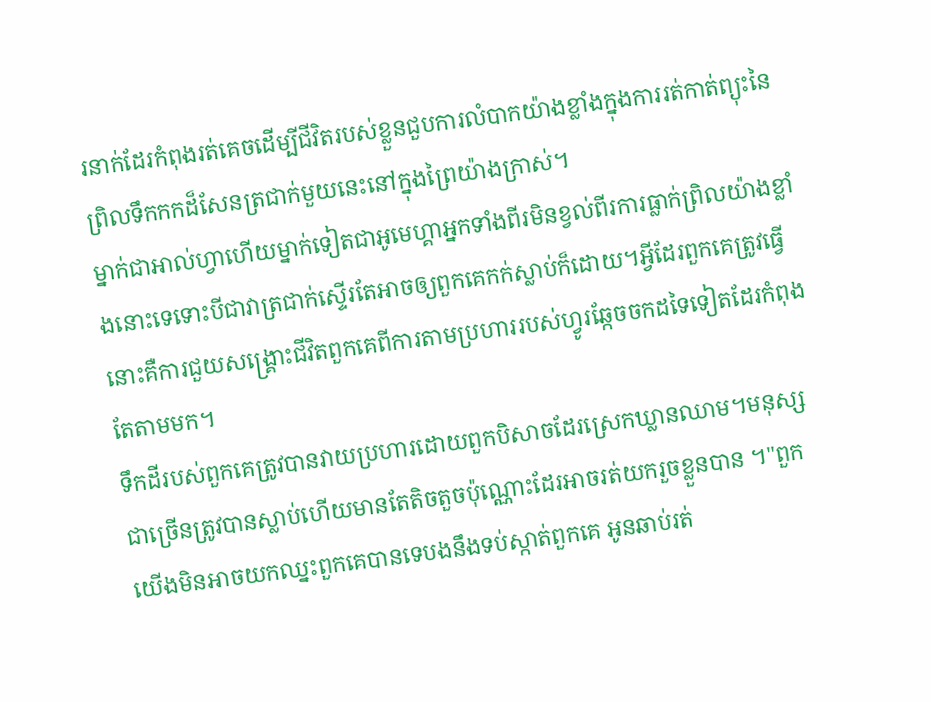រនាក់ដែរកំពុងរត់គេចដើម្បីជីវិតរបស់ខ្លួនជួបការលំបាកយ៉ាងខ្លាំងក្នុងការរត់កាត់ព្យុះនៃព្រិលទឹកកកដ៏សែនត្រជាក់មួយនេះនៅក្នុងព្រៃយ៉ាងក្រាស់។
ម្នាក់ជាអាល់ហ្វាហើយម្នាក់ទៀតជាអូមេហ្គាអ្នកទាំងពីរមិនខ្វល់ពីរការធ្លាក់ព្រិលយ៉ាងខ្លាំងនោះទេទោះបីជាវាត្រជាក់ស្ទើរតែអាចឲ្យពួកគេកក់ស្លាប់ក៏ដោយ។អ្វីដែរពួកគេត្រូវធ្វើនោះគឺការជួយសង្គ្រោះជីវិតពួកគេពីការតាមប្រហាររបស់ហ្វូរឆ្កែចចកដទៃទៀតដែរកំពុងតែតាមមក។
ទឹកដីរបស់ពួកគេត្រូវបានវាយប្រហារដោយពួកបិសាចដែរស្រេកឃ្លានឈាម។មនុស្សជាច្រើនត្រូវបានស្លាប់ហើយមានតែតិចតួចប៉ុណ្ណោះដែរអាចរត់យករួចខ្លួនបាន ។"ពួកយើងមិនអាចយកឈ្នះពួកគេបានទេបងនឹងទប់ស្កាត់ពួកគេ អូនឆាប់រត់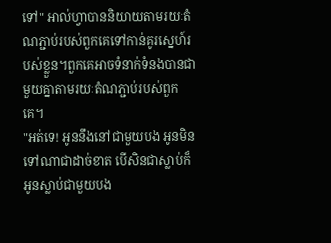ទៅ" អាល់ហ្វាបាននិយាយតាមរយៈតំណភ្ជាប់របស់ពួកគេទៅកាន់គូរស្នេហ៍របស់ខ្លួន។ពួកគេអាចទំនាក់ទំនងបានជាមួយគ្នាតាមរយៈតំណភ្ជាប់របស់ពួកគេ។
"អត់ទេ! អូននឹងនៅជាមួយបង អូនមិនទៅណាជាដាច់ខាត បើសិនជាស្លាប់ក៏អូនស្លាប់ជាមួយបង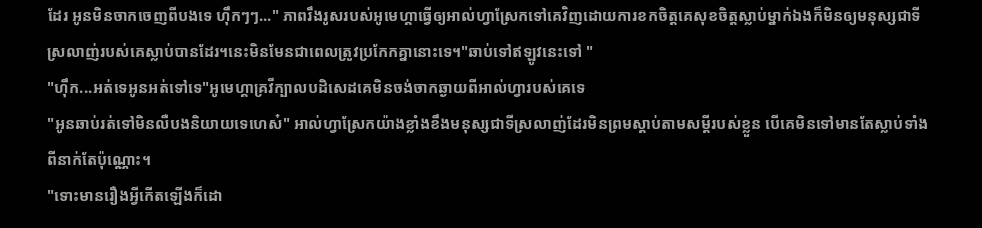ដែរ អូនមិនចាកចេញពីបងទេ ហ៊ឹកៗៗ..." ភាពរឹងរូសរបស់អូមេហ្គាធ្វើឲ្យអាល់ហ្វាស្រែកទៅគេវិញដោយការខកចិត្តគេសុខចិត្តស្លាប់ម្នាក់ឯងក៏មិនឲ្យមនុស្សជាទីស្រលាញ់របស់គេស្លាប់បានដែរ។នេះមិនមែនជាពេលត្រូវប្រកែកគ្នានោះទេ។"ឆាប់ទៅឥឡូវនេះទៅ "
"ហ៊ឹក...អត់ទេអូនអត់ទៅទេ"អូមេហ្គាគ្រវីក្បាលបដិសេដគេមិនចង់ចាកឆ្ងាយពីអាល់ហ្វារបស់គេទេ
"អូនឆាប់រត់ទៅមិនលឺបងនិយាយទេហេស៎" អាល់ហ្វាស្រែកយ៉ាងខ្លាំងខឹងមនុស្សជាទីស្រលាញ់ដែរមិនព្រមស្តាប់តាមសម្តីរបស់ខ្លួន បើគេមិនទៅមានតែស្លាប់ទាំងពីនាក់តែប៉ុណ្ណោះ។
"ទោះមានរឿងអ្វីកើតឡើងក៏ដោ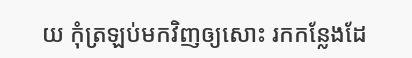យ កុំត្រឡប់មកវិញឲ្យសោះ រកកន្លែងដែ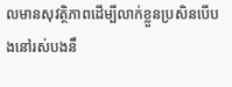លមានសុវត្ថិភាពដើម្បីលាក់ខ្លួនប្រសិនបើបងនៅរស់បងនឹ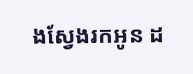ងស្វែងរកអូន ដ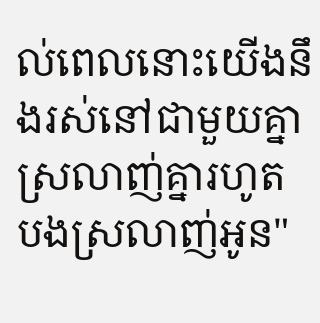ល់ពេលនោះយើងនឹងរស់នៅជាមួយគ្នាស្រលាញ់គ្នារហូត បងស្រលាញ់អូន"